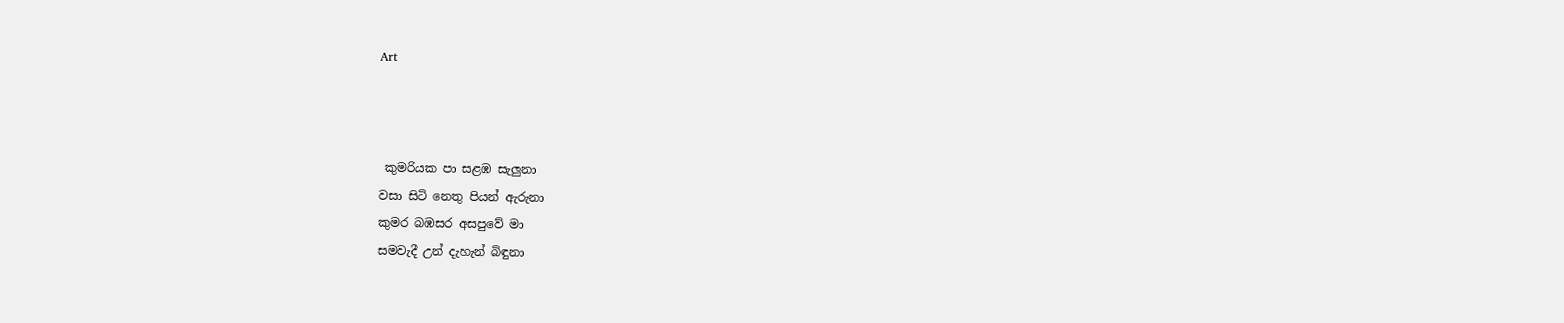Art



 කුමරියක පා සළඹ සැලුනා
වසා සිටි නෙතු පියන් ඇරුනා
කුමර බඹසර අසපුවේ මා
සමවැදී උන් දැහැන් බිඳුනා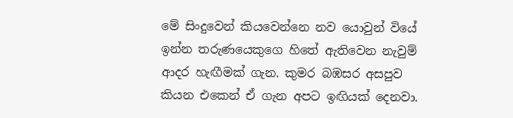මේ සිංදුවෙන් කියවෙන්නෙ නව යොවුන් වියේ ඉන්න තරුණයෙකුගෙ හිතේ ඇතිවෙන නැවුම් ආදර හැඟීමක් ගැන. කුමර බඹසර අසපුව කියන එකෙන් ඒ ගැන අපට ඉඟියක් දෙනවා.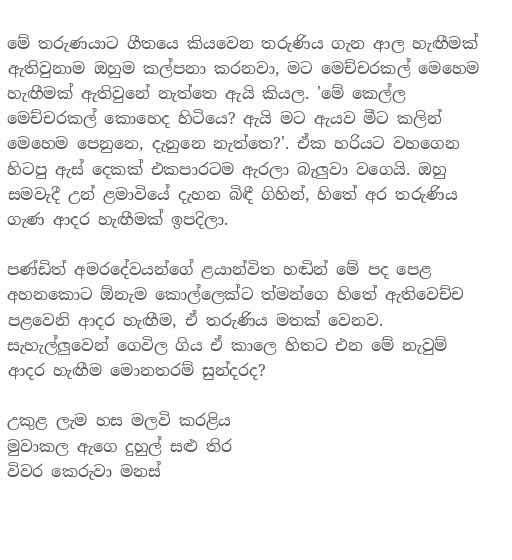මේ තරුණයාට ගීතයෙ කියවෙන තරුණිය ගැන ආල හැඟීමක් ඇතිවුනාම ඔහුම කල්පනා කරනවා, මට මෙච්චරකල් මෙහෙම හැඟීමක් ඇතිවුනේ නැත්තෙ ඇයි කියල. 'මේ කෙල්ල මෙච්චරකල් කොහෙද හිටියෙ? ඇයි මට ඇයව මීට කලින් මෙහෙම පෙනුනෙ, දැනුනෙ නැත්තෙ?'. ඒක හරියට වහගෙන හිටපු ඇස් දෙකක් එකපාරටම ඇරලා බැලුවා වගෙයි. ඔහු සමවැදී උන් ළමාවියේ දැහන බිඳී ගිහින්, හිතේ අර තරුණිය ගැණ ආදර හැඟීමක් ඉපදිලා.

පණ්ඩිත් අමරදේවයන්ගේ ළයාන්විත හඬින් මේ පද පෙළ අහනකොට ඕනැම කොල්ලෙක්ට ත්මන්ගෙ හිතේ ඇතිවෙච්ච පළවෙනි ආදර හැඟීම, ඒ තරුණිය මතක් වෙනව. සැහැල්ලුවෙන් ගෙවිල ගිය ඒ කාලෙ හිතට එන මේ නැවුම් ආදර හැඟීම මොනතරම් සුන්දරද?

උකුළ ලැම හස මලවි කරළිය
මුවාකල ඇගෙ දුහුල් සළු තිර
විවර කෙරුවා මනස්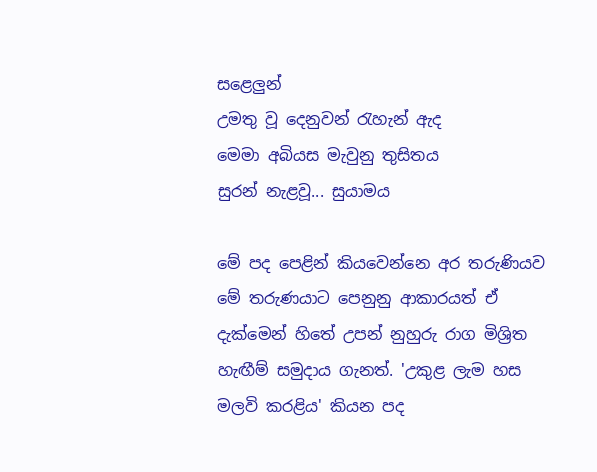සළෙලුන්
උමතු වූ දෙනුවන් රැහැන් ඇද
මෙමා අබියස මැවුනු තුසිතය
සුරන් නැළවූ... සුයාමය

මේ පද පෙළින් කියවෙන්නෙ අර තරුණියව මේ තරුණයාට පෙනුනු ආකාරයත් ඒ දැක්මෙන් හිතේ උපන් නුහුරු රාග මිශ්‍රිත හැඟීම් සමුදාය ගැනත්. 'උකුළ ලැම හස මලවි කරළිය' කියන පද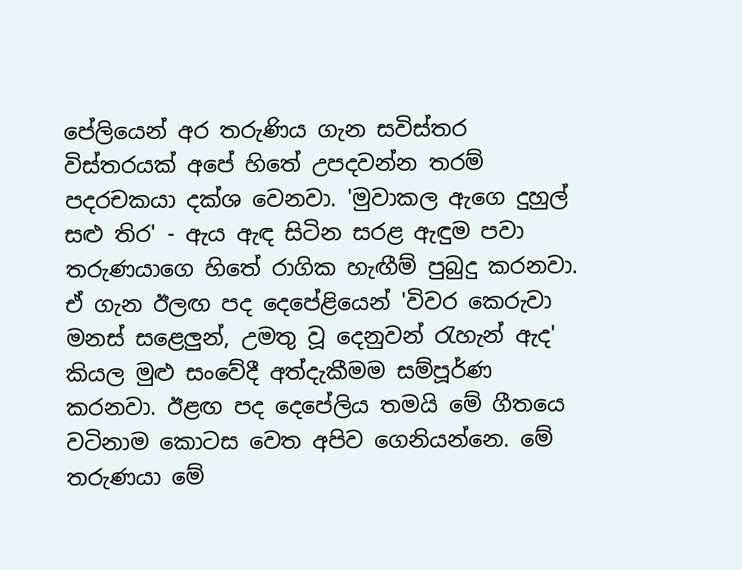පේලියෙන් අර තරුණිය ගැන සවිස්තර විස්තරයක් අපේ හිතේ උපදවන්න තරම් පදරචකයා දක්ශ වෙනවා. 'මුවාකල ඇගෙ දුහුල් සළු තිර' - ඇය ඇඳ සිටින සරළ ඇඳුම පවා තරුණයාගෙ හිතේ රාගික හැඟීම් පුබුදු කරනවා. ඒ ගැන ඊලඟ පද දෙපේළියෙන් 'විවර කෙරුවා මනස් සළෙලුන්, උමතු වූ දෙනුවන් රැහැන් ඇද' කියල මුළු සංවේදී අත්දැකීමම සම්පූර්ණ කරනවා. ඊළඟ පද දෙපේලිය තමයි මේ ගීතයෙ වටිනාම කොටස වෙත අපිව ගෙනියන්නෙ. මේ තරුණයා මේ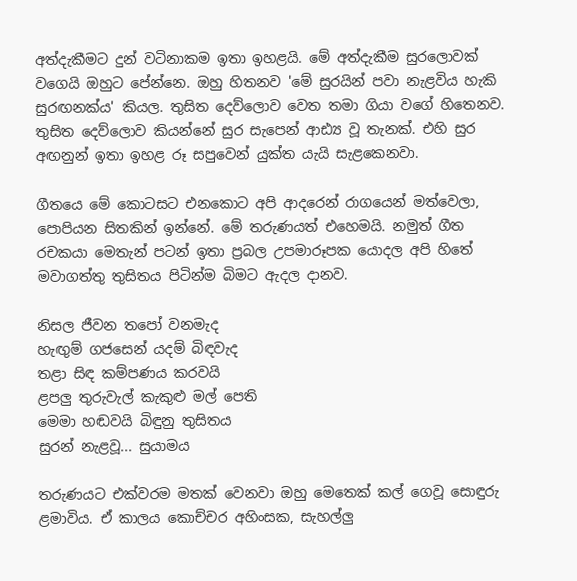අත්දැකීමට දුන් වටිනාකම ඉතා ඉහළයි. මේ අත්දැකීම සුරලොවක් වගෙයි ඔහුට පේන්නෙ. ඔහු හිතනව 'මේ සුරයින් පවා නැළවිය හැකි සුරඟනක්ය' කියල. තුසිත දෙව්ලොව වෙත තමා ගියා වගේ හිතෙනව. තුසිත දෙව්ලොව කියන්නේ සුර සැපෙන් ආඪ්‍ය වූ තැනක්. එහි සුර අඟනුන් ඉතා ඉහළ රූ සපුවෙන් යුක්ත යැයි සැළකෙනවා.

ගීතයෙ මේ කොටසට එනකොට අපි ආදරෙන් රාගයෙන් මත්වෙලා, පොපියන සිතකින් ඉන්නේ. මේ තරුණයත් එහෙමයි. නමුත් ගීත රචකයා මෙතැන් පටන් ඉතා ප්‍රබල උපමාරූපක යොදල අපි හිතේ මවාගත්තු තුසිතය පිටින්ම බිමට ඇදල දානව.

නිසල ජීවන තපෝ වනමැද
හැඟුම් ගජසෙන් යදම් බිඳවැද
තළා සිඳ කම්පණය කරවයි
ළපලු තුරුවැල් කැකුළු මල් පෙති
මෙමා හඬවයි බිඳුනු තුසිතය
සුරන් නැළවූ... සුයාමය

තරුණයට එක්වරම මතක් වෙනවා ඔහු මෙතෙක් කල් ගෙවූ සොඳුරු ළමාවිය. ඒ කාලය කොච්චර අහිංසක, සැහල්ලු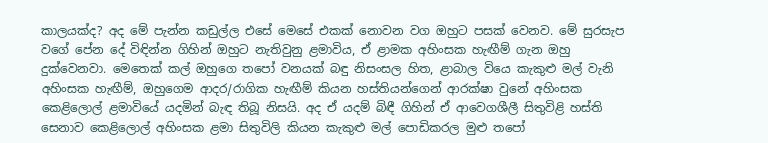කාලයක්ද? අද මේ පැන්න කඩුල්ල එසේ මෙසේ එකක් නොවන වග ඔහුට පසක් වෙනව. මේ සුරසැප වගේ පේන දේ විඳින්න ගිහින් ඔහුට නැතිවුනු ළමාවිය, ඒ ළාමක අහිංසක හැඟීම් ගැන ඔහු දුක්වෙනවා. මෙතෙක් කල් ඔහුගෙ තපෝ වනයක් බඳු නිසංසල හිත, ළාබාල වියෙ කැකුළු මල් වැනි අහිංසක හැඟීම්, ඔහුගෙම ආදර/රාගික හැඟීම් කියන හස්තියන්ගෙන් ආරක්ෂා වුනේ අහිංසක කෙළිලොල් ළමාවියේ යදමින් බැඳ තිබූ නිසයි. අද ඒ යදම් බිඳී ගිහින් ඒ ආවෙගශීලී සිතුවිළි හස්ති සෙනාව කෙළිලොල් අහිංසක ළමා සිතුවිලි කියන කැකුළු මල් පොඩිකරල මුළු තපෝ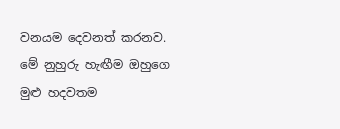වනයම දෙවනත් කරනව. මේ නුහුරු හැඟීම ඔහුගෙ මුළු හදවතම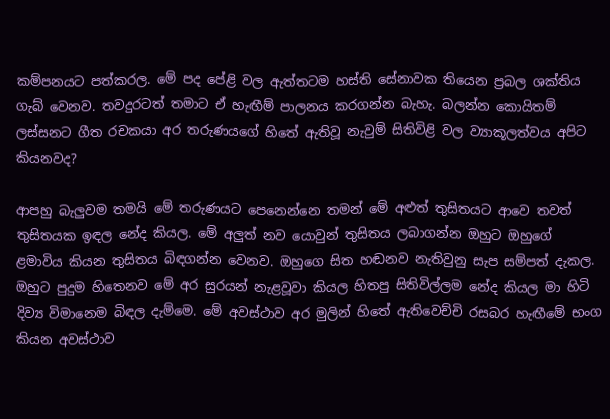කම්පනයට පත්කරල. මේ පද පේළි වල ඇත්තටම හස්ති සේනාවක තියෙන ප්‍රබල ශක්තිය ගැබ් වෙනව. තවදුරටත් තමාට ඒ හැඟීම් පාලනය කරගන්න බැහැ. බලන්න කොයිතම් ලස්සනට ගීත රචකයා අර තරුණයගේ හිතේ ඇතිවූ නැවුම් සිතිවිළි වල ව්‍යාකූලත්වය අපිට කියනවද?

ආපහු බැලුවම තමයි මේ තරුණයට පෙනෙන්නෙ තමන් මේ අළුත් තුසිතයට ආවෙ තවත් තුසිතයක ඉඳල නේද කියල. මේ අලුත් නව යොවුන් තුසිතය ලබාගන්න ඔහුට ඔහුගේ ළමාවිය කියන තුසිතය බිඳගන්න වෙනව. ඔහුගෙ සිත හඬනව නැතිවුනු සැප සම්පත් දැකල. ඔහුට පුදුම හිතෙනව මේ අර සුරයන් නැළවූවා කියල හිතපු සිතිවිල්ලම නේද කියල මා හිටි දිව්‍ය විමානෙම බිඳල දැම්මෙ. මේ අවස්ථාව අර මුලින් හිතේ ඇතිවෙච්චි රසබර හැඟීමේ භංග කියන අවස්ථාව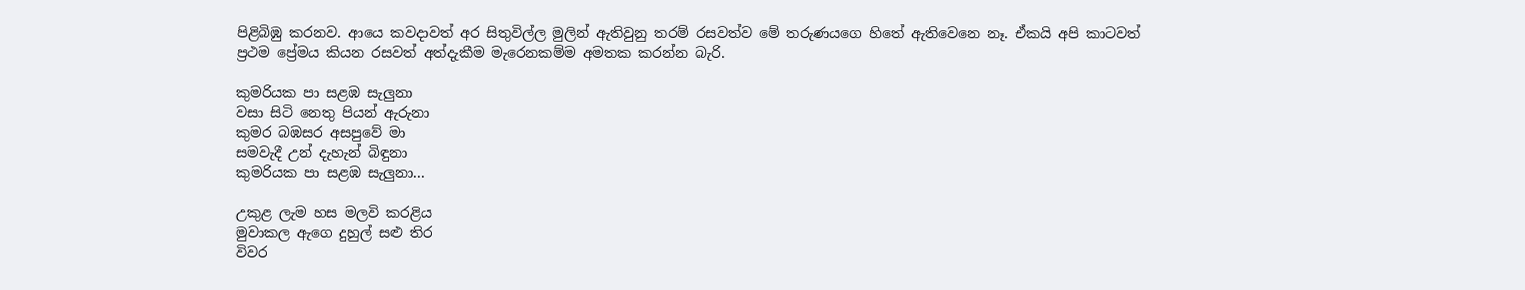පිළිබිඹු කරනව. ආයෙ කවදාවත් අර සිතුවිල්ල මුලින් ඇතිවුනු තරම් රසවත්ව මේ තරුණයගෙ හිතේ ඇතිවෙනෙ නෑ. ඒකයි අපි කාටවත් ප්‍රථම ප්‍රේමය කියන රසවත් අත්දැකීම මැරෙනකම්ම අමතක කරන්න බැරි.

කුමරියක පා සළඹ සැලුනා
වසා සිටි නෙතු පියන් ඇරුනා
කුමර බඹසර අසපුවේ මා
සමවැදී උන් දැහැන් බිඳුනා
කුමරියක පා සළඹ සැලුනා...

උකුළ ලැම හස මලවි කරළිය
මුවාකල ඇගෙ දුහුල් සළු තිර
විවර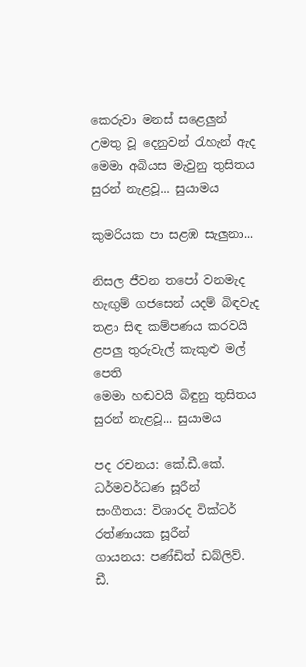කෙරුවා මනස් සළෙලුන්
උමතු වූ දෙනුවන් රැහැන් ඇද
මෙමා අබියස මැවුනු තුසිතය
සුරන් නැළවූ... සුයාමය

කුමරියක පා සළඹ සැලුනා...

නිසල ජීවන තපෝ වනමැද
හැඟුම් ගජසෙන් යදම් බිඳවැද
තළා සිඳ කම්පණය කරවයි
ළපලු තුරුවැල් කැකුළු මල් පෙති
මෙමා හඬවයි බිඳුනු තුසිතය
සුරන් නැළවූ... සුයාමය

පද රචනය: කේ.ඩී.කේ. ධර්මවර්ධණ සූරීන්
සංගීතය: විශාරද වික්ටර් රත්ණායක සූරීන්
ගායනය: පණ්ඩිත් ඩබ්ලිව්. ඩී.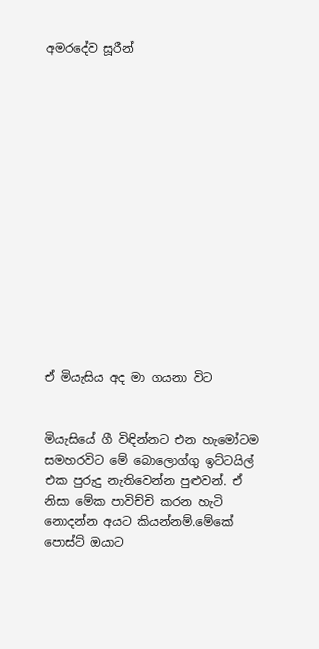අමරදේව සූරීන්















ඒ මියැසිය අද මා ගයනා විට


මියැසියේ ගී විඳින්නට එන හැමෝටම සමහරවිට මේ බොලොග්ගු ඉට්ටයිල් එක පුරුදු නැතිවෙන්න පුළුවන්. ඒ නිසා මේක පාවිච්චි කරන හැටි නොදන්න අයට කියන්නම්.මේකේ පොස්ට් ඔයාට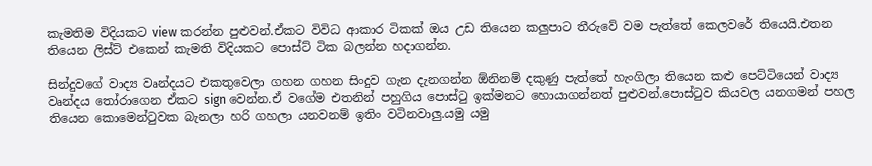කැමතිම විදියකට view කරන්න පුළුවන්.ඒකට විවිධ ආකාර ටිකක් ඔය උඩ තියෙන කලුපාට තීරුවේ වම පැත්තේ කෙලවරේ තියෙයි.එතන තියෙන ලිස්ට් එකෙන් කැමති විදියකට පොස්ට් ටික බලන්න හදාගන්න.

සින්දුවගේ වාද්‍ය වෘන්දයට එකතුවෙලා ගහන ගහන සිංදුව ගැන දැනගන්න ඕනිනම් දකුණු පැත්තේ හැංගිලා තියෙන කළු පෙට්ටියෙන් වාද්‍ය වෘන්දය තෝරාගෙන ඒකට sign වෙන්න.ඒ වගේම එතනින් පහුගිය පොස්ටු ඉක්මනට හොයාගන්නත් පුළුවන්.පොස්ටුව කියවල යනගමන් පහල තියෙන කොමෙන්ටුවක බැනලා හරි ගහලා යනවනම් ඉතිං වටිනවාලු.යමු යමු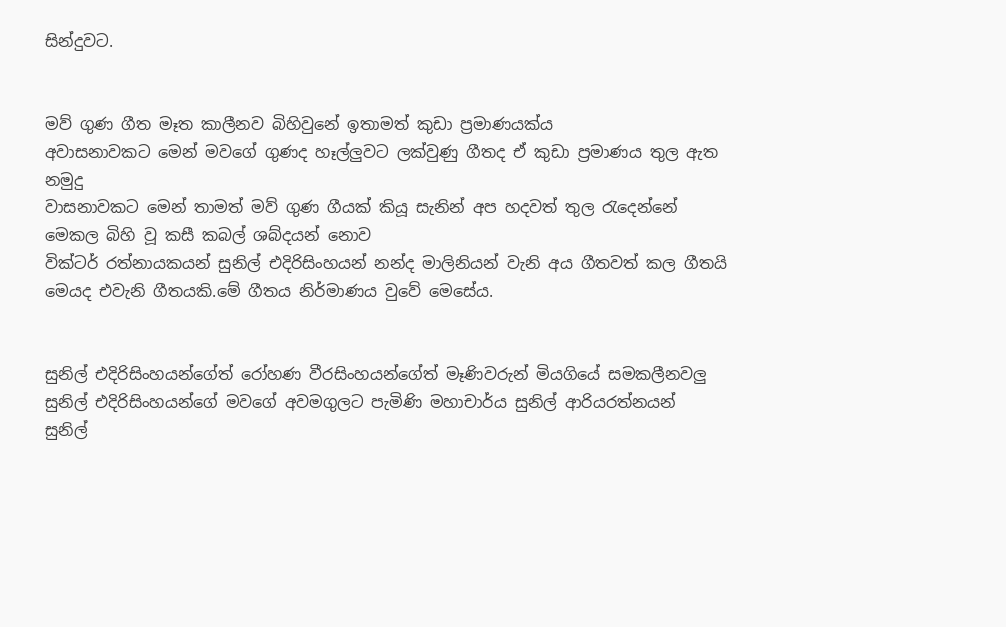සින්දුවට.


මව් ගුණ ගීත මෑත කාලීනව බිහිවුනේ ඉතාමත් කුඩා ප්‍රමාණයක්ය
අවාසනාවකට මෙන් මවගේ ගුණද හෑල්ලුවට ලක්වුණු ගීතද ඒ කුඩා ප්‍රමාණය තුල ඇත
නමුදු
වාසනාවකට මෙන් තාමත් මව් ගුණ ගීයක් කියූ සැනින් අප හදවත් තුල රැදෙන්නේ
මෙකල බිහි වූ කසී කබල් ශබ්දයන් නොව
වික්ටර් රත්නායකයන් සුනිල් එදිරිසිංහයන් නන්ද මාලිනියන් වැනි අය ගීතවත් කල ගීතයි
මෙයද එවැනි ගීතයකි.මේ ගීතය නිර්මාණය වුවේ මෙසේය.


සුනිල් එදිරිසිංහයන්ගේත් රෝහණ වීරසිංහයන්ගේත් මෑණිවරුන් මියගියේ සමකලීනවලු
සුනිල් එදිරිසිංහයන්ගේ මවගේ අවමගුලට පැමිණි මහාචාර්ය සුනිල් ආරියරත්නයන්
සුනිල්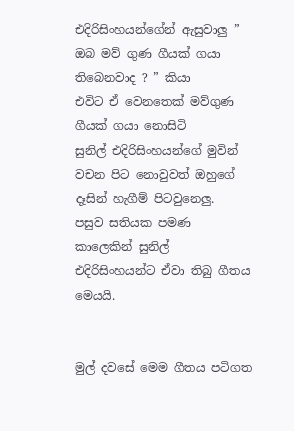එදිරිසිංහයන්ගේන් ඇසුවාලු ” ඔබ මව් ගුණ ගීයක් ගයා තිබෙනවාද ? ” කියා
එවිට ඒ වෙනතෙක් මව්ගුණ ගීයක් ගයා නොසිටි
සුනිල් එදිරිසිංහයන්ගේ මුවින් වචන පිට නොවුවත් ඔහුගේ දෑසින් හැගීම් පිටවුනෙලු.
පසුව සතියක පමණ කාලෙකින් සුනිල් එදිරිසිංහයන්ට ඒවා තිබු ගීතය මෙයයි.


මුල් දවසේ මෙම ගීතය පටිගත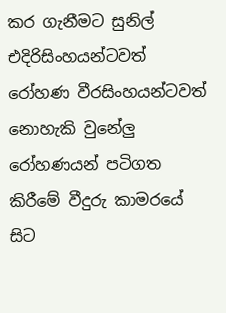කර ගැනීමට සුනිල් එදිරිසිංහයන්ටවත් රෝහණ වීරසිංහයන්ටවත් නොහැකි වුනේලු
රෝහණයන් පටිගත කිරීමේ වීදුරු කාමරයේ සිට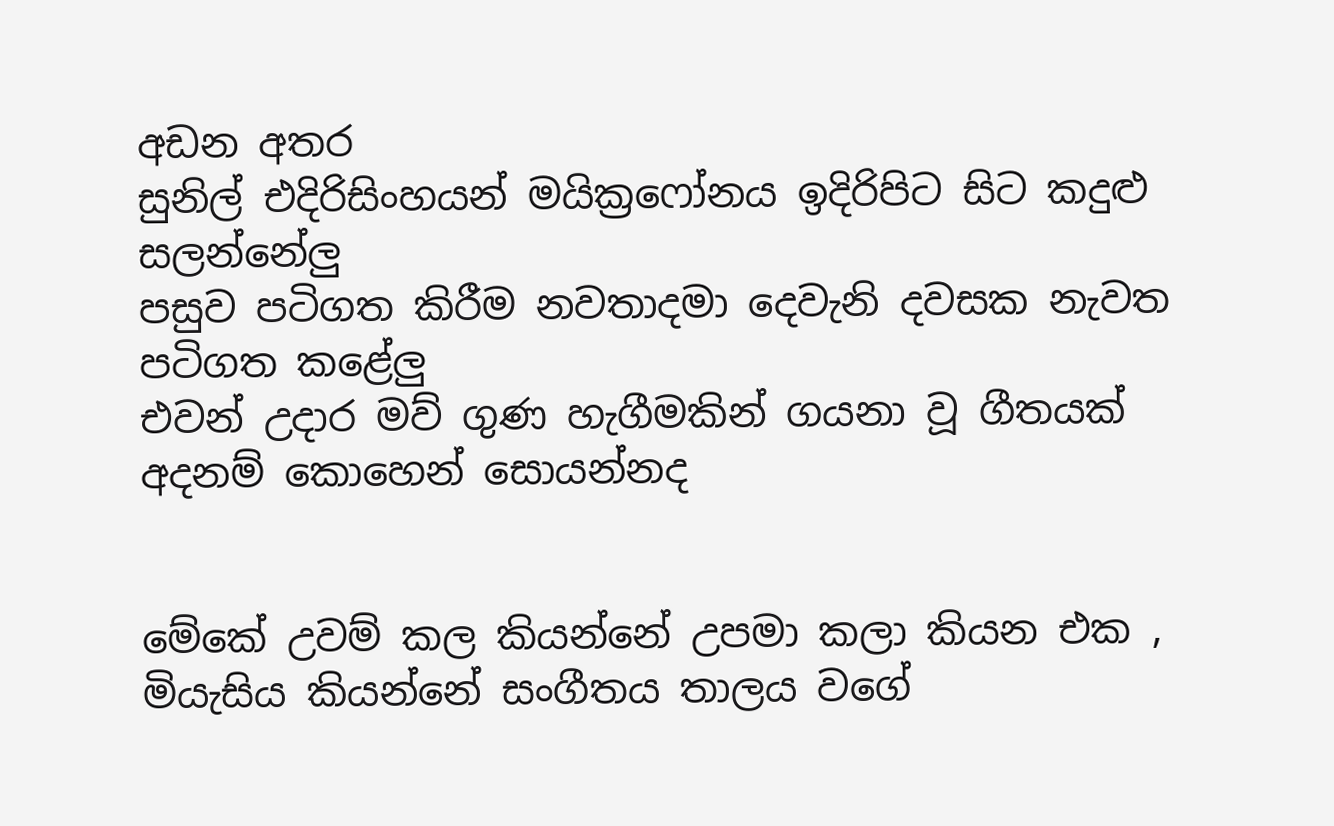අඩන අතර
සුනිල් එදිරිසිංහයන් මයික්‍රෆෝනය ඉදිරිපිට සිට කදුළු සලන්නේලු
පසුව පටිගත කිරීම නවතාදමා දෙවැනි දවසක නැවත පටිගත කළේලු
එවන් උදාර මව් ගුණ හැගීමකින් ගයනා වූ ගීතයක් අදනම් කොහෙන් සොයන්නද


මේකේ උවම් කල කියන්නේ උපමා කලා කියන එක , මියැසිය කියන්නේ සංගීතය තාලය වගේ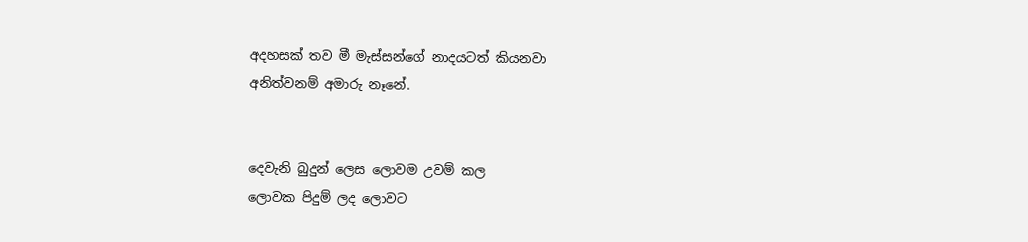අදහසක් තව මී මැස්සන්ගේ නාදයටත් කියනවා
අනිත්වනම් අමාරු නෑනේ.


දෙවැනි බුදුන් ලෙස ලොවම උවම් කල
ලොවක පිදුම් ලද ලොවට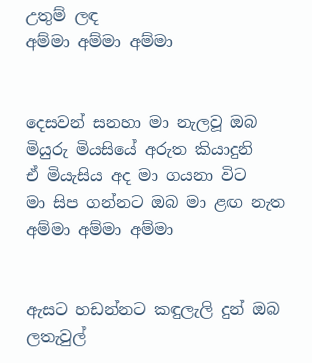උතුම් ලඳ
අම්මා අම්මා අම්මා


දෙසවන් සනහා මා නැලවූ ඔබ
මියුරු මියසියේ අරුත කියාදුනි
ඒ මියැසිය අද මා ගයනා විට
මා සිප ගන්නට ඔබ මා ළඟ නැත
අම්මා අම්මා අම්මා


ඇසට හඩන්නට කඳුලැලි දුන් ඔබ
ලතැවුල්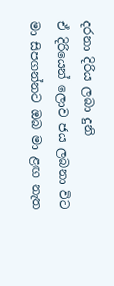දරනා දිරිය ලබා දුනි
ඒ දිරියෙන් ලොව ජය ලබනා විට
මා සිපගන්නට ඔබ මා ළඟ නැත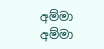අම්මා අම්මා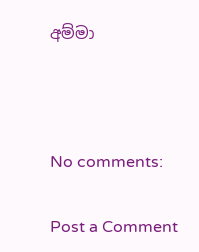අම්මා



No comments:

Post a Comment